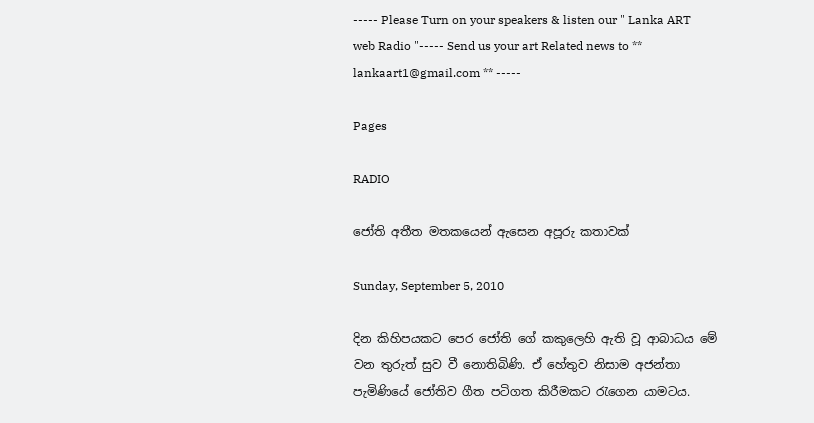----- Please Turn on your speakers & listen our " Lanka ART web Radio "----- Send us your art Related news to ** lankaart1@gmail.com ** -----

Pages

RADIO

ජෝති අතීත මතකයෙන් ඇසෙන අපූරු කතාවක්

Sunday, September 5, 2010

දින කිහිපයකට පෙර ජෝති ගේ කකුලෙහි ඇති වූ ආබාධය මේ වන තුරුත් සුව වී නොතිබිණි. ඒ හේතුව නිසාම අජන්තා පැමිණියේ ජෝතිව ගීත පටිගත කිරීමකට රැගෙන යාමටය.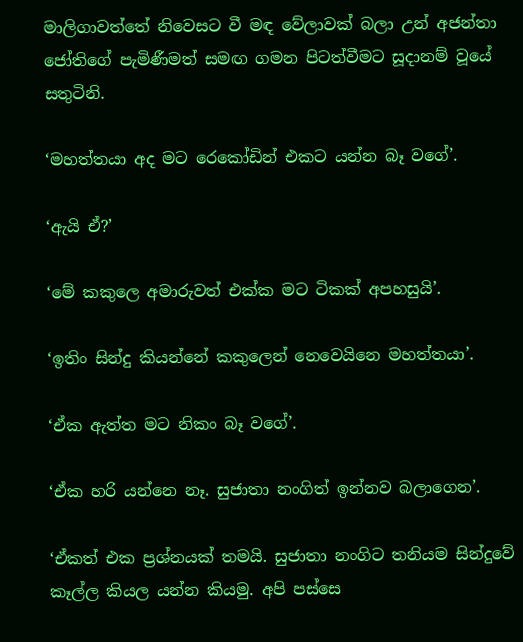මාලිගාවත්තේ නිවෙසට වී මඳ වේලාවක් බලා උන් අජන්තා ජෝතිගේ පැමිණීමත් සමඟ ගමන පිටත්වීමට සූදානම් වූයේ සතුටිනි.

‘මහත්තයා අද මට රෙකෝඩින් එකට යන්න බෑ වගේ’.

‘ඇයි ඒ?’

‘මේ කකුලෙ අමාරුවත් එක්ක මට ටිකක් අපහසුයි’.

‘ඉතිං සින්දු කියන්නේ කකුලෙන් නෙවෙයිනෙ මහත්තයා’.

‘ඒක ඇත්ත මට නිකං බෑ වගේ’.

‘ඒක හරි යන්නෙ නෑ. සුජාතා නංගිත් ඉන්නව බලාගෙන’.

‘ඒකත් එක ප්‍රශ්නයක් තමයි. සුජාතා නංගිට තනියම සින්දුවේ කෑල්ල කියල යන්න කියමු. අපි පස්සෙ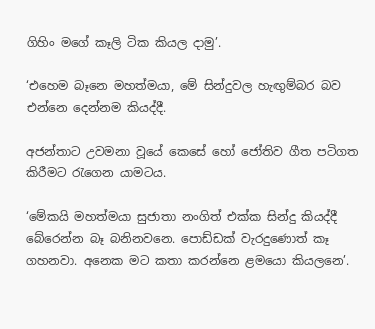ගිහිං මගේ කෑලි ටික කියල දාමු’.

‘එහෙම බෑනෙ මහත්මයා, මේ සින්දුවල හැඟුම්බර බව එන්නෙ දෙන්නම කියද්දී.

අජන්තාට උවමනා වූයේ කෙසේ හෝ ජෝතිව ගීත පටිගත කිරීමට රැගෙන යාමටය.

‘මේකයි මහත්මයා සුජාතා නංගිත් එක්ක සින්දු කියද්දී බේරෙන්න බෑ බනිනවනෙ. පොඩ්ඩක් වැරදුණොත් කෑ ගහනවා. අනෙක මට කතා කරන්නෙ ළමයො කියලනෙ’.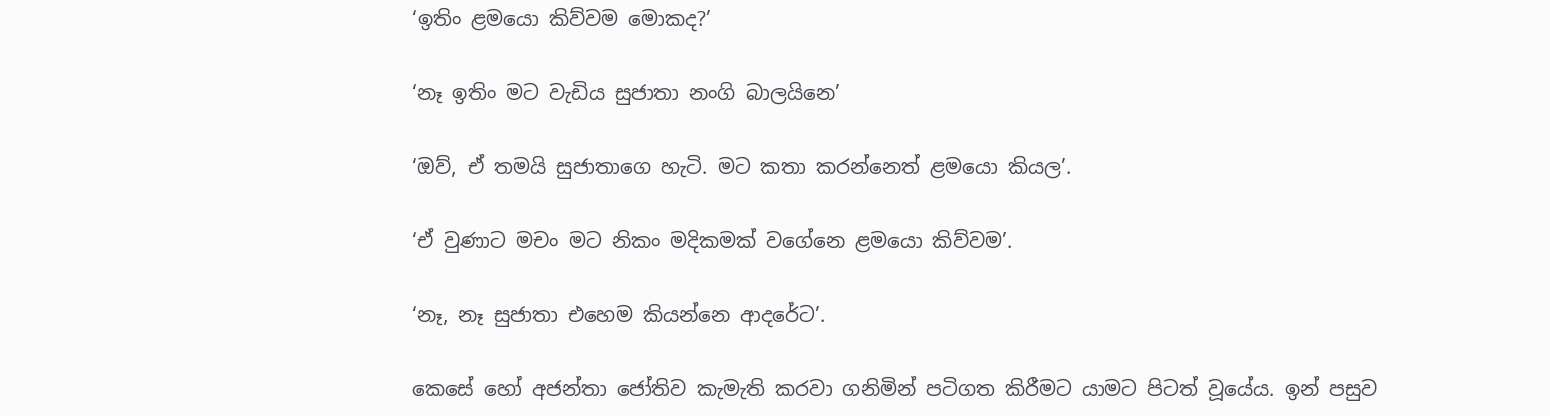‘ඉතිං ළමයො කිව්වම මොකද?’

‘නෑ ඉතිං මට වැඩිය සුජාතා නංගි බාලයිනෙ’

‘ඔව්, ඒ තමයි සුජාතාගෙ හැටි. මට කතා කරන්නෙත් ළමයො කියල’.

‘ඒ වුණාට මචං මට නිකං මදිකමක් වගේනෙ ළමයො කිව්වම’.

‘නෑ, නෑ සුජාතා එහෙම කියන්නෙ ආදරේට’.

කෙසේ හෝ අජන්තා ජෝතිව කැමැති කරවා ගනිමින් පටිගත කිරීමට යාමට පිටත් වූයේය. ඉන් පසුව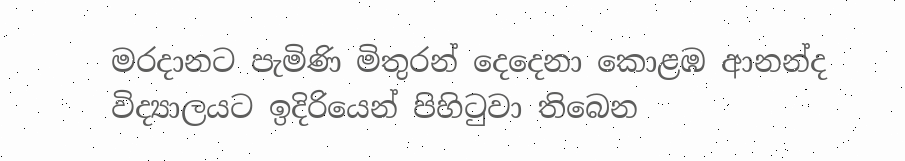මරදානට පැමිණි මිතුරන් දෙදෙනා කොළඹ ආනන්ද විද්‍යාලයට ඉදිරියෙන් පිහිටුවා තිබෙන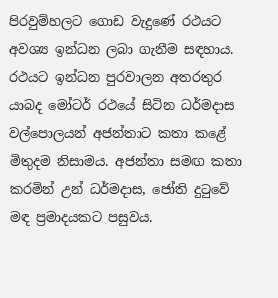පිරවුම්හලට ගොඩ වැදුණේ රථයට අවශ්‍ය ඉන්ධන ලබා ගැනීම සඳහාය. රථයට ඉන්ධන පුරවාලන අතරතුර යාබද මෝටර් රථයේ සිටින ධර්මදාස වල්පොලයන් අජන්තාට කතා කළේ මිතුදම නිසාමය. අජන්තා සමඟ කතා කරමින් උන් ධර්මදාස, ජෝති දුටුවේ මඳ ප්‍රමාදයකට පසුවය.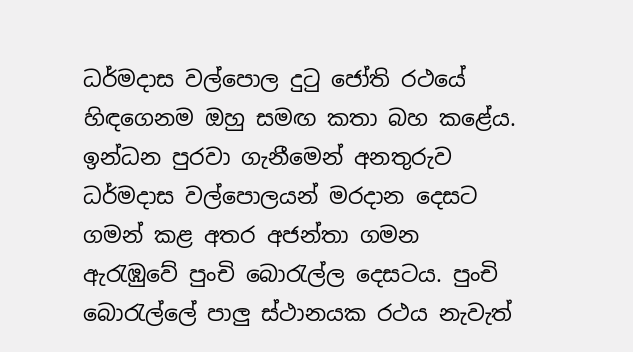ධර්මදාස වල්පොල දුටු ජෝති රථයේ හිඳගෙනම ඔහු සමඟ කතා බහ කළේය. ඉන්ධන පුරවා ගැනීමෙන් අනතුරුව ධර්මදාස වල්පොලයන් මරදාන දෙසට ගමන් කළ අතර අජන්තා ගමන ඇරැඹුවේ පුංචි බොරැල්ල දෙසටය. පුංචි බොරැල්ලේ පාලු ස්ථානයක රථය නැවැත්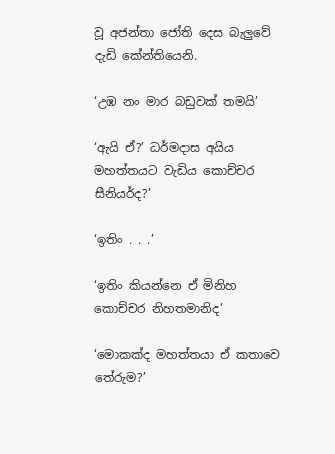වූ අජන්තා ජෝති දෙස බැලුවේ දැඩි කේන්තියෙනි.

‘උඹ නං මාර බඩුවක් තමයි’

‘ඇයි ඒ?’ ධර්මදාස අයිය මහත්තයට වැඩිය කොච්චර සීනියර්ද?’

‘ඉතිං . . .’

‘ඉතිං කියන්නෙ ඒ මිනිහ කොච්චර නිහතමානිද’

‘මොකක්ද මහත්තයා ඒ කතාවෙ තේරුම?’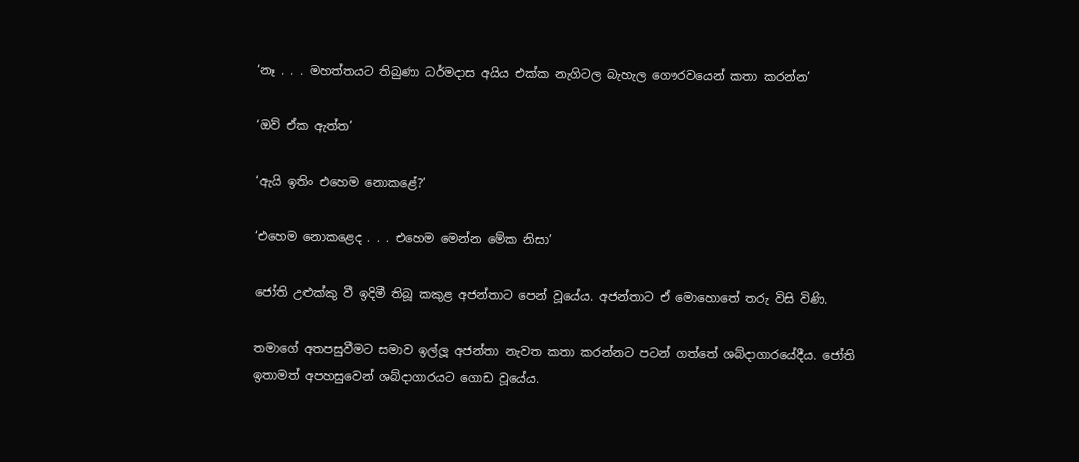‘නෑ . . . මහත්තයට තිබුණා ධර්මදාස අයිය එක්ක නැගිටල බැහැල ගෞරවයෙන් කතා කරන්න’

‘ඔව් ඒක ඇත්ත’

‘ඇයි ඉතිං එහෙම නොකළේ?’

‘එහෙම නොකළෙද . . . එහෙම මෙන්න මේක නිසා’

ජෝති උළුක්කු වී ඉදිමී තිබූ කකුළ අජන්තාට පෙන් වූයේය. අජන්තාට ඒ මොහොතේ තරු විසි විණි.

තමාගේ අතපසුවීමට සමාව ඉල්ලූ අජන්තා නැවත කතා කරන්නට පටන් ගත්තේ ශබ්දාගාරයේදීය. ජෝති ඉතාමත් අපහසුවෙන් ශබ්දාගාරයට ගොඩ වූයේය.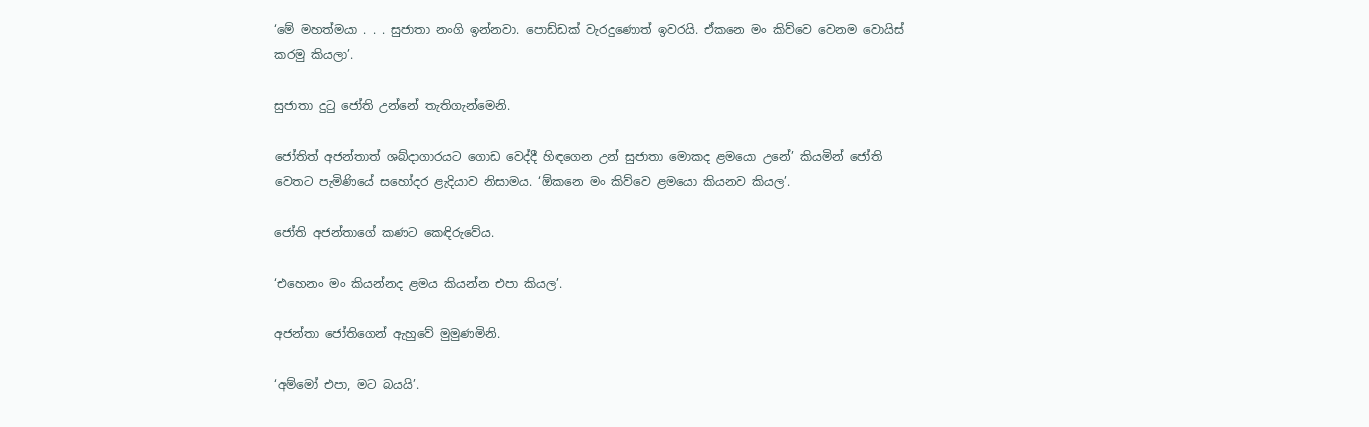‘මේ මහත්මයා . . . සුජාතා නංගි ඉන්නවා. පොඩ්ඩක් වැරදුණොත් ඉවරයි. ඒකනෙ මං කිව්වෙ වෙනම වොයිස් කරමු කියලා’.

සුජාතා දුටු ජෝති උන්නේ තැතිගැන්මෙනි.

ජෝතිත් අජන්තාත් ශබ්දාගාරයට ගොඩ වෙද්දී හිඳගෙන උන් සුජාතා මොකද ළමයො උනේ’ කියමින් ජෝති වෙතට පැමිණියේ සහෝදර ළැදියාව නිසාමය. ‘ඕකනෙ මං කිව්වෙ ළමයො කියනව කියල’.

ජෝති අජන්තාගේ කණට කෙඳිරුවේය.

‘එහෙනං මං කියන්නද ළමය කියන්න එපා කියල’.

අජන්තා ජෝතිගෙන් ඇහුවේ මුමුණමිනි.

‘අම්මෝ එපා, මට බයයි’.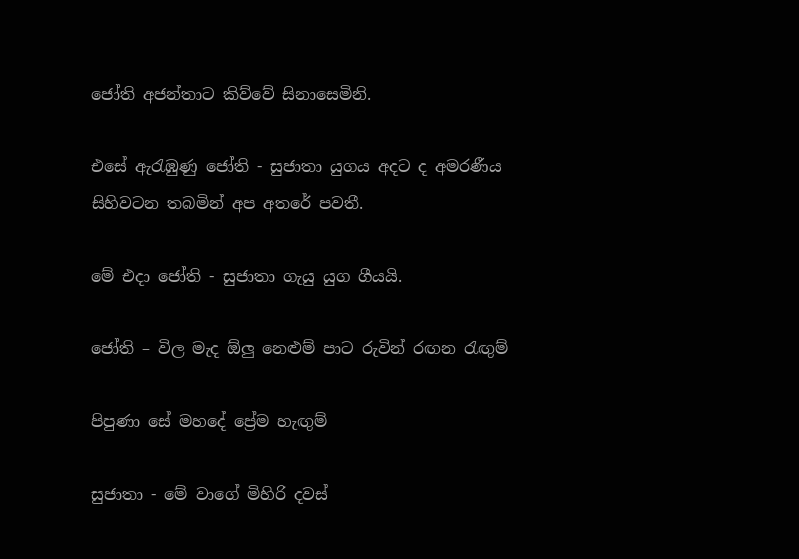ජෝති අජන්තාට කිව්වේ සිනාසෙමිනි.

එසේ ඇරැඹුණු ජෝති - සුජාතා යුගය අදට ද අමරණීය සිහිවටන තබමින් අප අතරේ පවතී.

මේ එදා ජෝති - සුජාතා ගැයු යුග ගීයයි.

ජෝති – විල මැද ඕලු නෙළුම් පාට රුවින් රඟන රැඟුම්

පිපුණා සේ මහදේ ප්‍රේම හැඟුම්

සුජාතා - මේ වාගේ මිහිරි දවස්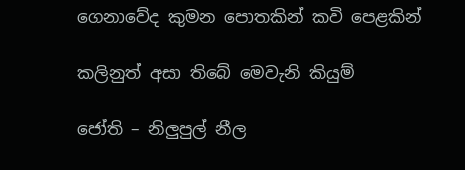ගෙනාවේද කුමන පොතකින් කවි පෙළකින්

කලිනුත් අසා තිබේ මෙවැනි කියුම්

ජෝති – නිලුපුල් නීල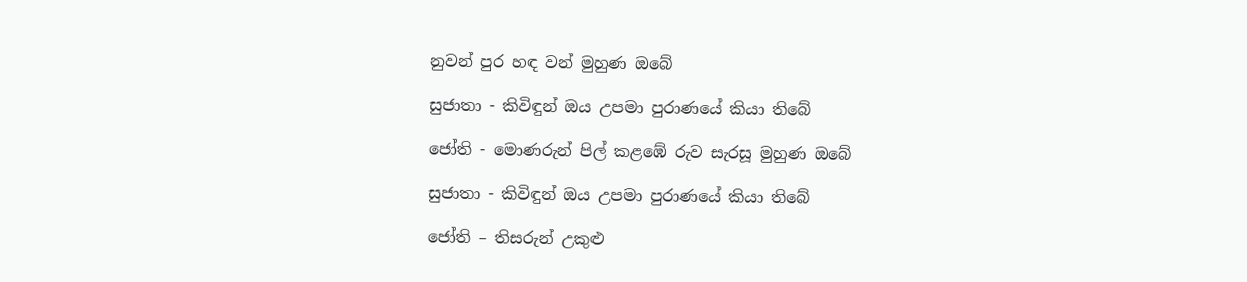නුවන් පුර හඳ වන් මුහුණ ඔබේ

සුජාතා - කිවිඳුන් ඔය උපමා පුරාණයේ කියා තිබේ

ජෝති - මොණරුන් පිල් කළඹේ රුව සැරසූ මුහුණ ඔබේ

සුජාතා - කිවිඳුන් ඔය උපමා පුරාණයේ කියා තිබේ

ජෝති – තිසරුන් උකුළු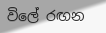විලේ රඟන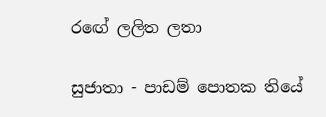රඟේ ලලිත ලතා

සුජාතා - පාඩම් පොතක තියේ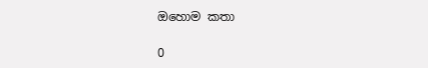ඔහොම කතා

0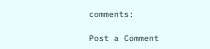comments:

Post a Comment